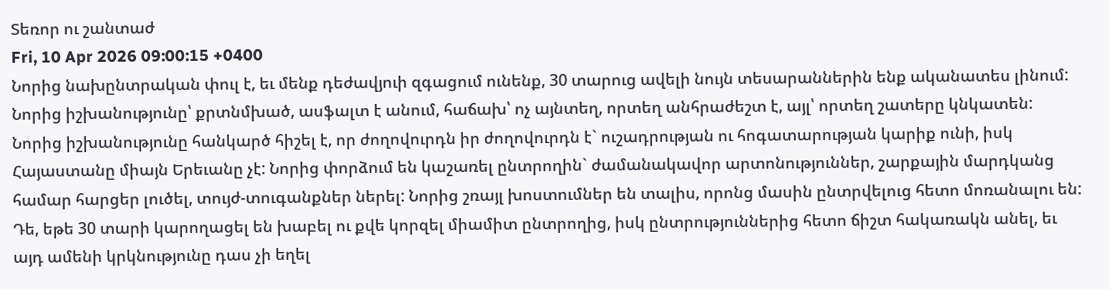Տեռոր ու շանտաժ
Fri, 10 Apr 2026 09:00:15 +0400
Նորից նախընտրական փուլ է, եւ մենք դեժավյուի զգացում ունենք, 30 տարուց ավելի նույն տեսարաններին ենք ականատես լինում:
Նորից իշխանությունը՝ քրտնմխած, ասֆալտ է անում, հաճախ՝ ոչ այնտեղ, որտեղ անհրաժեշտ է, այլ՝ որտեղ շատերը կնկատեն: Նորից իշխանությունը հանկարծ հիշել է, որ ժողովուրդն իր ժողովուրդն է` ուշադրության ու հոգատարության կարիք ունի, իսկ Հայաստանը միայն Երեւանը չէ: Նորից փորձում են կաշառել ընտրողին` ժամանակավոր արտոնություններ, շարքային մարդկանց համար հարցեր լուծել, տույժ-տուգանքներ ներել: Նորից շռայլ խոստումներ են տալիս, որոնց մասին ընտրվելուց հետո մոռանալու են:
Դե, եթե 30 տարի կարողացել են խաբել ու քվե կորզել միամիտ ընտրողից, իսկ ընտրություններից հետո ճիշտ հակառակն անել, եւ այդ ամենի կրկնությունը դաս չի եղել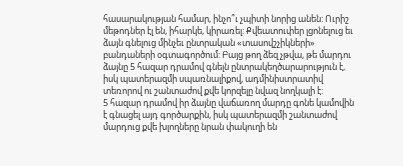հասարակության համար, ինչո՞ւ չպիտի նորից անեն: Ուրիշ մեթոդներ էլ են, իհարկե, կիրառել: Քվեատուփեր լցոնելուց եւ ձայն գնելուց մինչեւ ընտրական «տասովշչիկների» բանդաների օգտագործում: Բայց թող ձեզ չթվա, թե մարդու ձայնը 5 հազար դրամով գնելն ընտրակեղծարարություն է, իսկ պատերազմի սպառնալիքով, ադմինիստրատիվ տեռորով ու շանտաժով քվե կորզելը նվազ նողկալի է:
5 հազար դրամով իր ձայնը վաճառող մարդը գոնե կամովին է գնացել այդ գործարքին, իսկ պատերազմի շանտաժով մարդուց քվե խլողները նրան փակուղի են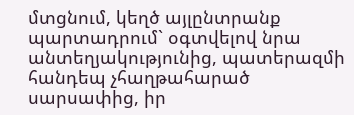մտցնում, կեղծ այլընտրանք պարտադրում` օգտվելով նրա անտեղյակությունից, պատերազմի հանդեպ չհաղթահարած սարսափից, իր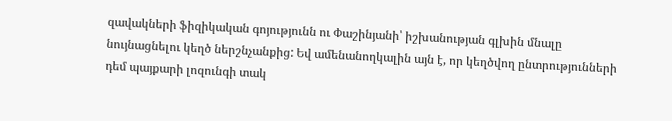զավակների ֆիզիկական գոյությունն ու Փաշինյանի՝ իշխանության գլխին մնալը նույնացնելու կեղծ ներշնչանքից: Եվ ամենանողկալին այն է, որ կեղծվող ընտրությունների դեմ պայքարի լոզունգի տակ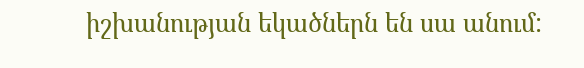իշխանության եկածներն են սա անում: